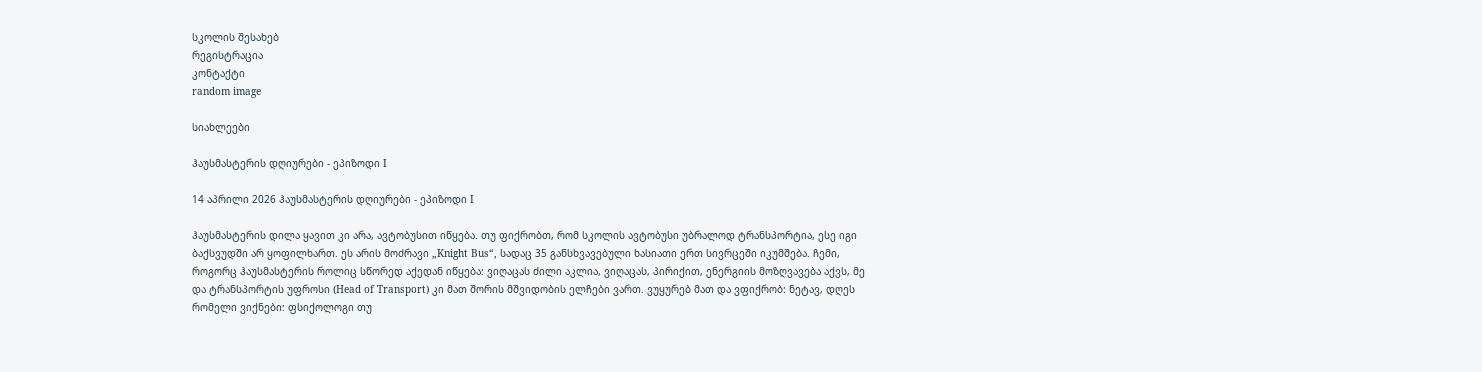სკოლის შესახებ
რეგისტრაცია
კონტაქტი
random image

სიახლეები

ჰაუსმასტერის დღიურები - ეპიზოდი I

14 აპრილი 2026 ჰაუსმასტერის დღიურები - ეპიზოდი I

ჰაუსმასტერის დილა ყავით კი არა, ავტობუსით იწყება. თუ ფიქრობთ, რომ სკოლის ავტობუსი უბრალოდ ტრანსპორტია, ესე იგი ბაქსვუდში არ ყოფილხართ. ეს არის მოძრავი „Knight Bus“, სადაც 35 განსხვავებული ხასიათი ერთ სივრცეში იკუმშება. ჩემი, როგორც ჰაუსმასტერის როლიც სწორედ აქედან იწყება: ვიღაცას ძილი აკლია, ვიღაცას, პირიქით, ენერგიის მოზღვავება აქვს, მე და ტრანსპორტის უფროსი (Head of Transport) კი მათ შორის მშვიდობის ელჩები ვართ. ვუყურებ მათ და ვფიქრობ: ნეტავ, დღეს რომელი ვიქნები: ფსიქოლოგი თუ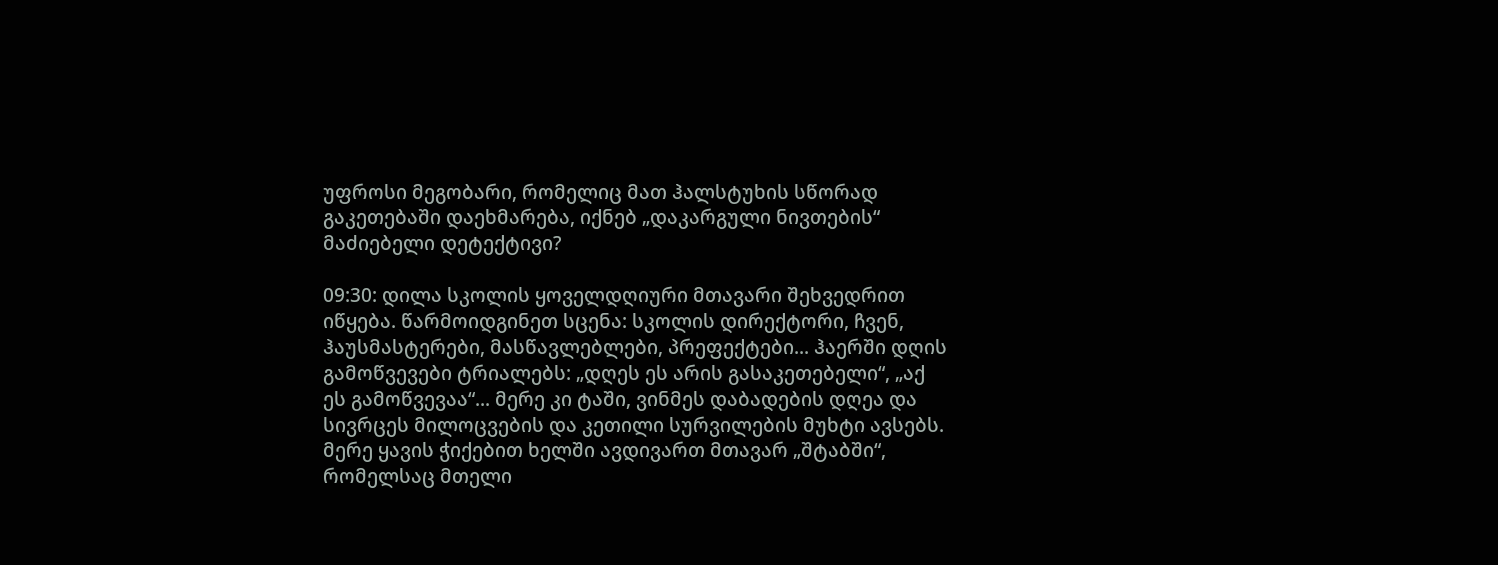უფროსი მეგობარი, რომელიც მათ ჰალსტუხის სწორად გაკეთებაში დაეხმარება, იქნებ „დაკარგული ნივთების“ მაძიებელი დეტექტივი?

09:30: დილა სკოლის ყოველდღიური მთავარი შეხვედრით იწყება. წარმოიდგინეთ სცენა: სკოლის დირექტორი, ჩვენ, ჰაუსმასტერები, მასწავლებლები, პრეფექტები... ჰაერში დღის გამოწვევები ტრიალებს: „დღეს ეს არის გასაკეთებელი“, „აქ ეს გამოწვევაა“... მერე კი ტაში, ვინმეს დაბადების დღეა და სივრცეს მილოცვების და კეთილი სურვილების მუხტი ავსებს. მერე ყავის ჭიქებით ხელში ავდივართ მთავარ „შტაბში“, რომელსაც მთელი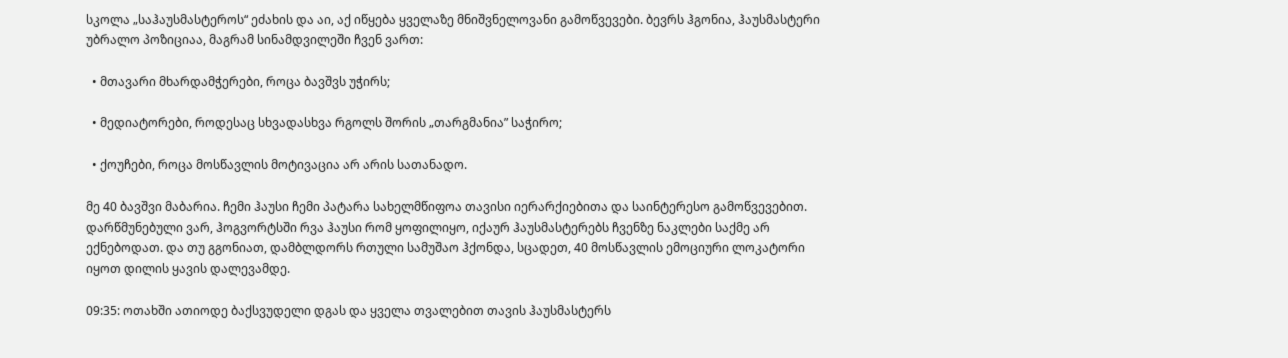სკოლა „საჰაუსმასტეროს“ ეძახის და აი, აქ იწყება ყველაზე მნიშვნელოვანი გამოწვევები. ბევრს ჰგონია, ჰაუსმასტერი უბრალო პოზიციაა, მაგრამ სინამდვილეში ჩვენ ვართ:

  • მთავარი მხარდამჭერები, როცა ბავშვს უჭირს;

  • მედიატორები, როდესაც სხვადასხვა რგოლს შორის „თარგმანია” საჭირო;

  • ქოუჩები, როცა მოსწავლის მოტივაცია არ არის სათანადო.

მე 40 ბავშვი მაბარია. ჩემი ჰაუსი ჩემი პატარა სახელმწიფოა თავისი იერარქიებითა და საინტერესო გამოწვევებით. დარწმუნებული ვარ, ჰოგვორტსში რვა ჰაუსი რომ ყოფილიყო, იქაურ ჰაუსმასტერებს ჩვენზე ნაკლები საქმე არ ექნებოდათ. და თუ გგონიათ, დამბლდორს რთული სამუშაო ჰქონდა, სცადეთ, 40 მოსწავლის ემოციური ლოკატორი იყოთ დილის ყავის დალევამდე.

09:35: ოთახში ათიოდე ბაქსვუდელი დგას და ყველა თვალებით თავის ჰაუსმასტერს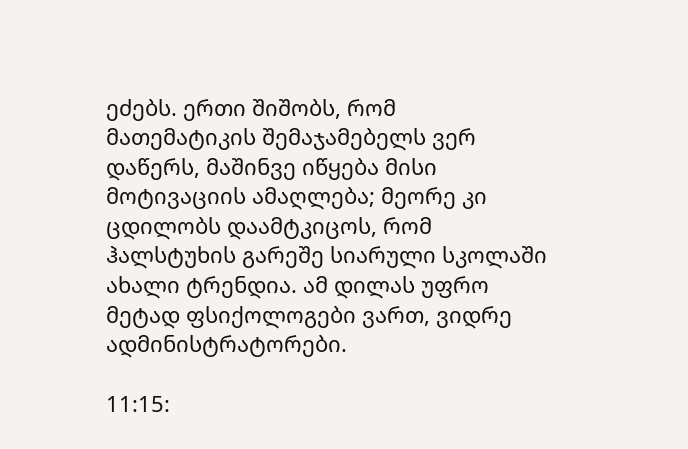ეძებს. ერთი შიშობს, რომ მათემატიკის შემაჯამებელს ვერ დაწერს, მაშინვე იწყება მისი მოტივაციის ამაღლება; მეორე კი ცდილობს დაამტკიცოს, რომ ჰალსტუხის გარეშე სიარული სკოლაში ახალი ტრენდია. ამ დილას უფრო მეტად ფსიქოლოგები ვართ, ვიდრე ადმინისტრატორები.

11:15: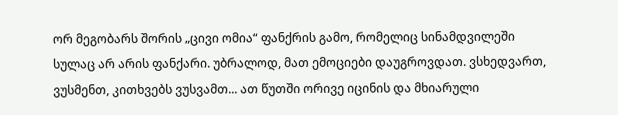ორ მეგობარს შორის „ცივი ომია“ ფანქრის გამო, რომელიც სინამდვილეში სულაც არ არის ფანქარი. უბრალოდ, მათ ემოციები დაუგროვდათ. ვსხედვართ, ვუსმენთ, კითხვებს ვუსვამთ... ათ წუთში ორივე იცინის და მხიარული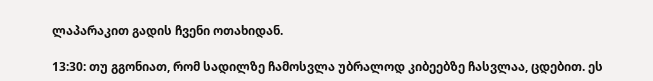ლაპარაკით გადის ჩვენი ოთახიდან.

13:30: თუ გგონიათ, რომ სადილზე ჩამოსვლა უბრალოდ კიბეებზე ჩასვლაა, ცდებით. ეს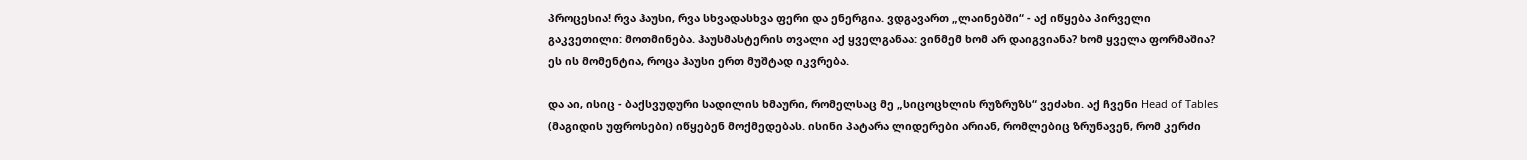პროცესია! რვა ჰაუსი, რვა სხვადასხვა ფერი და ენერგია. ვდგავართ „ლაინებში“ - აქ იწყება პირველი გაკვეთილი: მოთმინება. ჰაუსმასტერის თვალი აქ ყველგანაა: ვინმემ ხომ არ დაიგვიანა? ხომ ყველა ფორმაშია? ეს ის მომენტია, როცა ჰაუსი ერთ მუშტად იკვრება.

და აი, ისიც - ბაქსვუდური სადილის ხმაური, რომელსაც მე „სიცოცხლის რუზრუზს“ ვეძახი. აქ ჩვენი Head of Tables (მაგიდის უფროსები) იწყებენ მოქმედებას. ისინი პატარა ლიდერები არიან, რომლებიც ზრუნავენ, რომ კერძი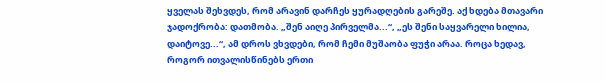ყველას შეხვდეს, რომ არავინ დარჩეს ყურადღების გარეშე. აქ ხდება მთავარი ჯადოქრობა: დათმობა. „შენ აიღე პირველმა...“, „ეს შენი საყვარელი ხილია, დაიტოვე...“, ამ დროს ვხვდები, რომ ჩემი მუშაობა ფუჭი არაა. როცა ხედავ, როგორ ითვალისწინებს ერთი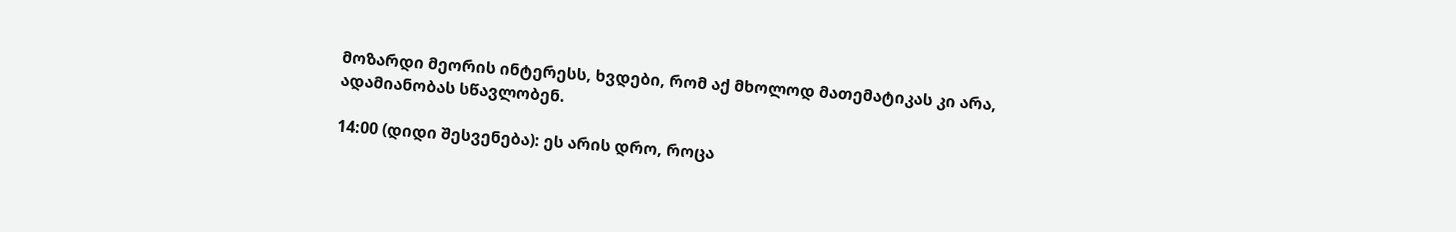მოზარდი მეორის ინტერესს, ხვდები, რომ აქ მხოლოდ მათემატიკას კი არა, ადამიანობას სწავლობენ.

14:00 (დიდი შესვენება): ეს არის დრო, როცა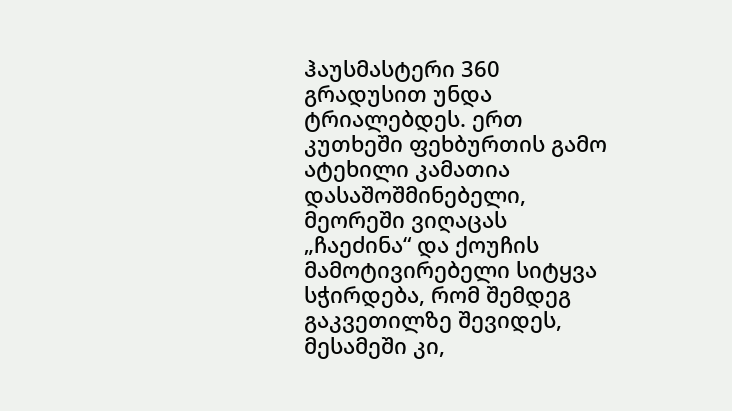ჰაუსმასტერი 360 გრადუსით უნდა ტრიალებდეს. ერთ კუთხეში ფეხბურთის გამო ატეხილი კამათია დასაშოშმინებელი, მეორეში ვიღაცას „ჩაეძინა“ და ქოუჩის მამოტივირებელი სიტყვა სჭირდება, რომ შემდეგ გაკვეთილზე შევიდეს, მესამეში კი,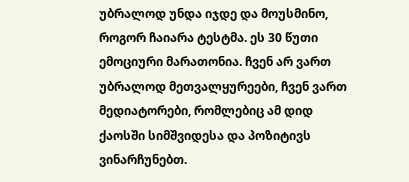უბრალოდ უნდა იჯდე და მოუსმინო, როგორ ჩაიარა ტესტმა. ეს 30 წუთი ემოციური მარათონია. ჩვენ არ ვართ უბრალოდ მეთვალყურეები, ჩვენ ვართ მედიატორები, რომლებიც ამ დიდ ქაოსში სიმშვიდესა და პოზიტივს ვინარჩუნებთ.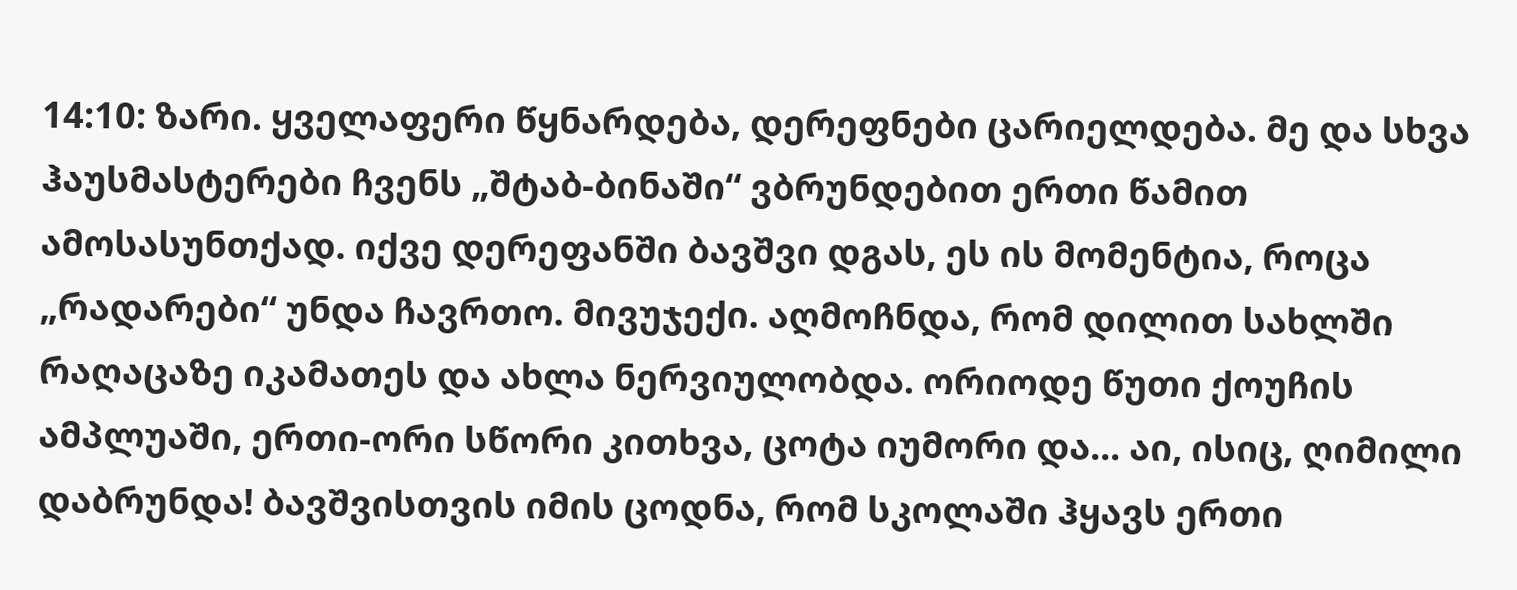14:10: ზარი. ყველაფერი წყნარდება, დერეფნები ცარიელდება. მე და სხვა ჰაუსმასტერები ჩვენს „შტაბ-ბინაში“ ვბრუნდებით ერთი წამით ამოსასუნთქად. იქვე დერეფანში ბავშვი დგას, ეს ის მომენტია, როცა „რადარები“ უნდა ჩავრთო. მივუჯექი. აღმოჩნდა, რომ დილით სახლში რაღაცაზე იკამათეს და ახლა ნერვიულობდა. ორიოდე წუთი ქოუჩის ამპლუაში, ერთი-ორი სწორი კითხვა, ცოტა იუმორი და... აი, ისიც, ღიმილი დაბრუნდა! ბავშვისთვის იმის ცოდნა, რომ სკოლაში ჰყავს ერთი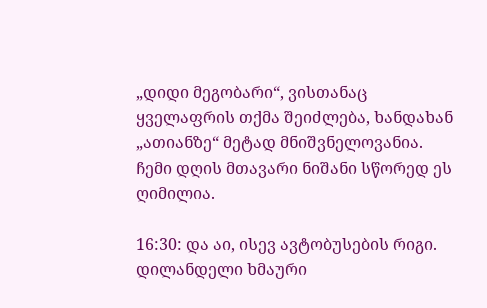„დიდი მეგობარი“, ვისთანაც ყველაფრის თქმა შეიძლება, ხანდახან „ათიანზე“ მეტად მნიშვნელოვანია. ჩემი დღის მთავარი ნიშანი სწორედ ეს ღიმილია.

16:30: და აი, ისევ ავტობუსების რიგი. დილანდელი ხმაური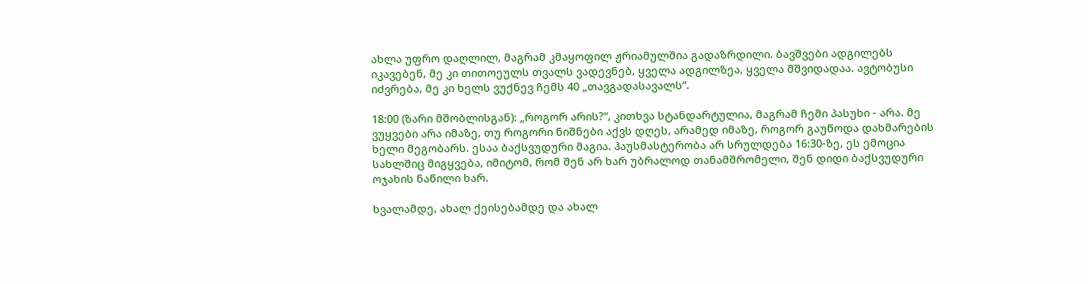ახლა უფრო დაღლილ, მაგრამ კმაყოფილ ჟრიამულშია გადაზრდილი. ბავშვები ადგილებს იკავებენ, მე კი თითოეულს თვალს ვადევნებ, ყველა ადგილზეა, ყველა მშვიდადაა. ავტობუსი იძვრება, მე კი ხელს ვუქნევ ჩემს 40 „თავგადასავალს“.

18:00 (ზარი მშობლისგან): „როგორ არის?“, კითხვა სტანდარტულია, მაგრამ ჩემი პასუხი - არა. მე ვუყვები არა იმაზე, თუ როგორი ნიშნები აქვს დღეს, არამედ იმაზე, როგორ გაუწოდა დახმარების ხელი მეგობარს. ესაა ბაქსვუდური მაგია. ჰაუსმასტერობა არ სრულდება 16:30-ზე, ეს ემოცია სახლშიც მიგყვება, იმიტომ, რომ შენ არ ხარ უბრალოდ თანამშრომელი, შენ დიდი ბაქსვუდური ოჯახის ნაწილი ხარ.

ხვალამდე, ახალ ქეისებამდე და ახალ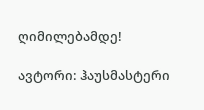ღიმილებამდე!

ავტორი: ჰაუსმასტერი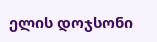ელის დოჯსონი